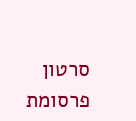סרטון פרסומת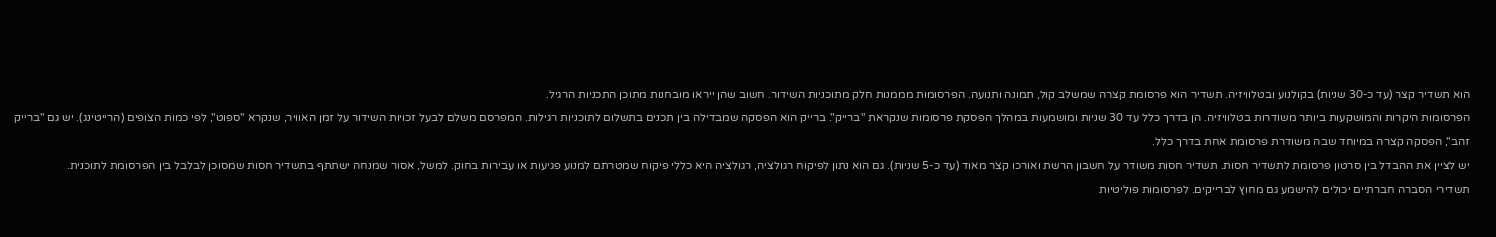הוא תשדיר קצר (עד כ-30 שניות) בקולנוע ובטלוויזיה. תשדיר הוא פרסומת קצרה שמשלב קול, תמונה ותנועה. הפרסומות מממנות חלק מתוכניות השידור. חשוב שהן ייראו מובחנות מתוכן התכניות הרגיל.
הפרסומות היקרות והמושקעות ביותר משודרות בטלוויזיה. הן בדרך כלל עד 30 שניות ומושמעות במהלך הפסקת פרסומות שנקראת "ברייק". ברייק הוא הפסקה שמבדילה בין תכנים בתשלום לתוכניות רגילות. המפרסם משלם לבעל זכויות השידור על זמן האוויר, שנקרא "ספוט", לפי כמות הצופים (הרייטינג). יש גם "ברייק זהב", הפסקה קצרה במיוחד שבה משודרת פרסומת אחת בדרך כלל.
יש לציין את ההבדל בין סרטון פרסומת לתשדיר חסות. תשדיר חסות משודר על חשבון הרשת ואורכו קצר מאוד (עד כ-5 שניות). גם הוא נתון לפיקוח רגולציה, רגולציה היא כללי פיקוח שמטרתם למנוע פגיעות או עבירות בחוק. למשל, אסור שמנחה ישתתף בתשדיר חסות שמסוכן לבלבל בין הפרסומת לתוכנית.
תשדירי הסברה חברתיים יכולים להישמע גם מחוץ לברייקים. לפרסומות פוליטיות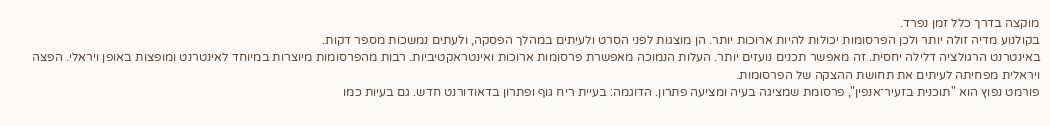מוקצה בדרך כלל זמן נפרד.
בקולנוע מדיה זולה יותר ולכן הפרסומות יכולות להיות ארוכות יותר. הן מוצגות לפני הסרט ולעיתים במהלך הפסקה, ולעתים נמשכות מספר דקות.
באינטרנט הרגולציה דלילה יחסית. זה מאפשר תכנים נועזים יותר. העלות הנמוכה מאפשרת פרסומות ארוכות ואינטראקטיביות. רבות מהפרסומות מיוצרות במיוחד לאינטרנט ומופצות באופן ויראלי. הפצה ויראלית מפחיתה לעיתים את תחושת ההצקה של הפרסומות.
פורמט נפוץ הוא "תוכנית בזעיר־אנפין", פרסומת שמציגה בעיה ומציעה פתרון. הדוגמה: בעיית ריח גוף ופתרון בדאודורנט חדש. גם בעיות כמו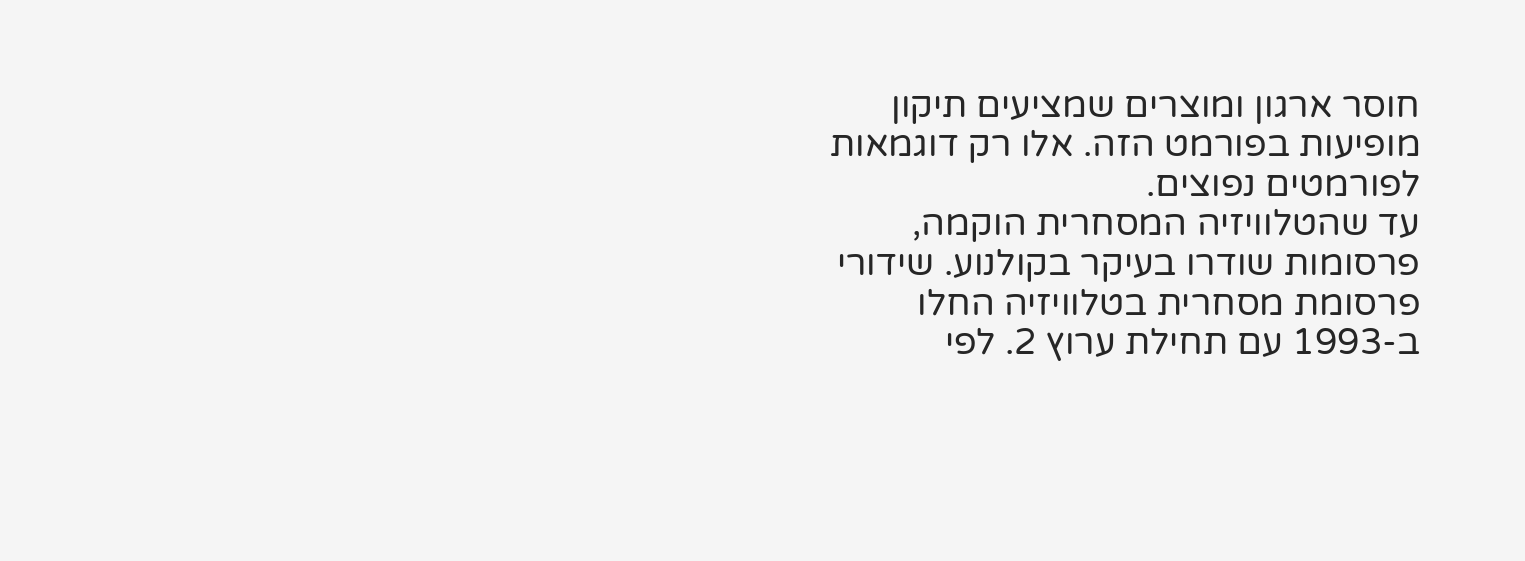חוסר ארגון ומוצרים שמציעים תיקון מופיעות בפורמט הזה. אלו רק דוגמאות לפורמטים נפוצים.
עד שהטלוויזיה המסחרית הוקמה, פרסומות שודרו בעיקר בקולנוע. שידורי פרסומת מסחרית בטלוויזיה החלו ב-1993 עם תחילת ערוץ 2. לפי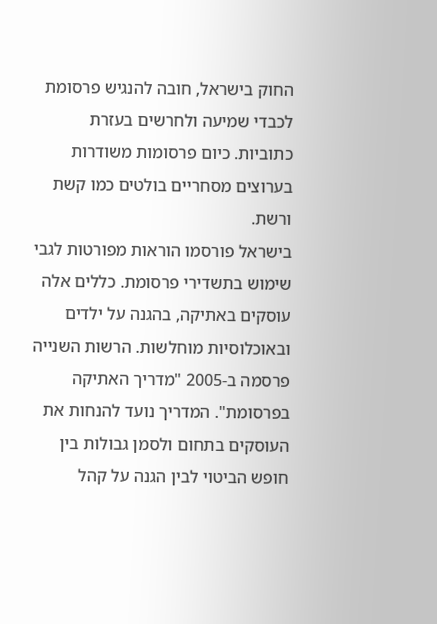החוק בישראל, חובה להנגיש פרסומת לכבדי שמיעה ולחרשים בעזרת כתוביות. כיום פרסומות משודרות בערוצים מסחריים בולטים כמו קשת ורשת.
בישראל פורסמו הוראות מפורטות לגבי שימוש בתשדירי פרסומת. כללים אלה עוסקים באתיקה, בהגנה על ילדים ובאוכלוסיות מוחלשות. הרשות השנייה פרסמה ב-2005 "מדריך האתיקה בפרסומת". המדריך נועד להנחות את העוסקים בתחום ולסמן גבולות בין חופש הביטוי לבין הגנה על קהל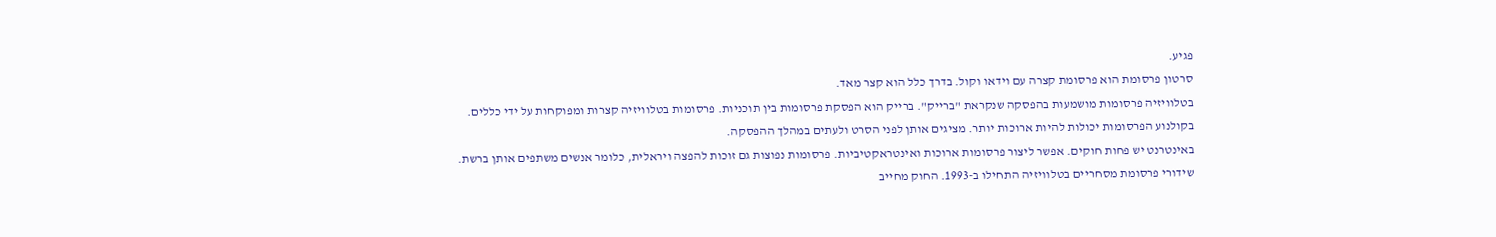פגיע.
סרטון פרסומת הוא פרסומת קצרה עם וידאו וקול. בדרך כלל הוא קצר מאד.
בטלוויזיה פרסומות מושמעות בהפסקה שנקראת "ברייק". ברייק הוא הפסקת פרסומות בין תוכניות. פרסומות בטלוויזיה קצרות ומפוקחות על ידי כללים.
בקולנוע הפרסומות יכולות להיות ארוכות יותר. מציגים אותן לפני הסרט ולעתים במהלך ההפסקה.
באינטרנט יש פחות חוקים. אפשר ליצור פרסומות ארוכות ואינטראקטיביות. פרסומות נפוצות גם זוכות להפצה ויראלית, כלומר אנשים משתפים אותן ברשת.
שידורי פרסומת מסחריים בטלוויזיה התחילו ב-1993. החוק מחייב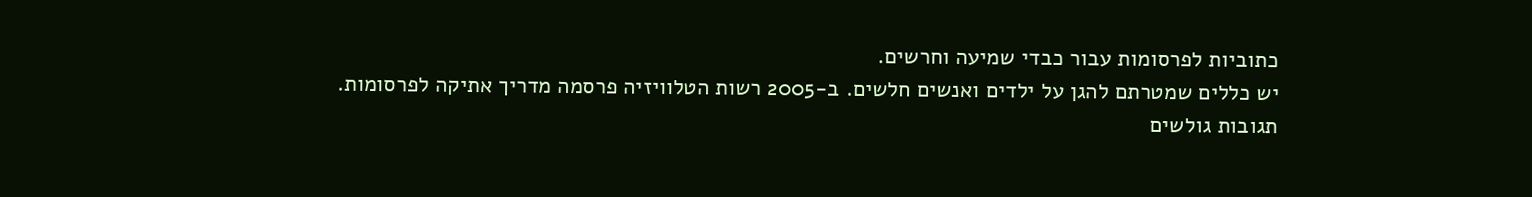כתוביות לפרסומות עבור כבדי שמיעה וחרשים.
יש כללים שמטרתם להגן על ילדים ואנשים חלשים. ב-2005 רשות הטלוויזיה פרסמה מדריך אתיקה לפרסומות.
תגובות גולשים